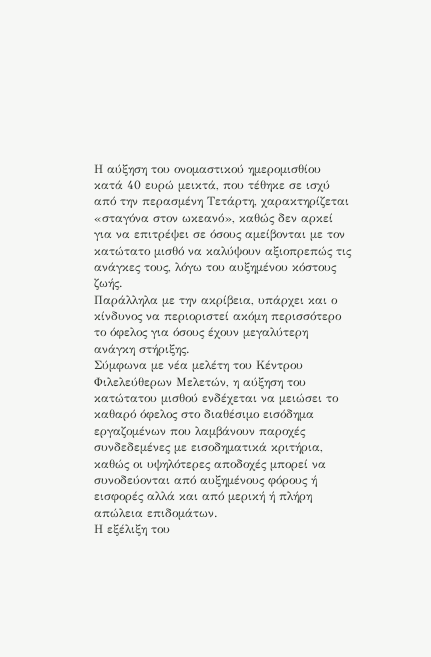Η αύξηση του ονομαστικού ημερομισθίου κατά 40 ευρώ μεικτά, που τέθηκε σε ισχύ από την περασμένη Τετάρτη, χαρακτηρίζεται «σταγόνα στον ωκεανό», καθώς δεν αρκεί για να επιτρέψει σε όσους αμείβονται με τον κατώτατο μισθό να καλύψουν αξιοπρεπώς τις ανάγκες τους, λόγω του αυξημένου κόστους ζωής.
Παράλληλα με την ακρίβεια, υπάρχει και ο κίνδυνος να περιοριστεί ακόμη περισσότερο το όφελος για όσους έχουν μεγαλύτερη ανάγκη στήριξης.
Σύμφωνα με νέα μελέτη του Κέντρου Φιλελεύθερων Μελετών, η αύξηση του κατώτατου μισθού ενδέχεται να μειώσει το καθαρό όφελος στο διαθέσιμο εισόδημα εργαζομένων που λαμβάνουν παροχές συνδεδεμένες με εισοδηματικά κριτήρια, καθώς οι υψηλότερες αποδοχές μπορεί να συνοδεύονται από αυξημένους φόρους ή εισφορές αλλά και από μερική ή πλήρη απώλεια επιδομάτων.
Η εξέλιξη του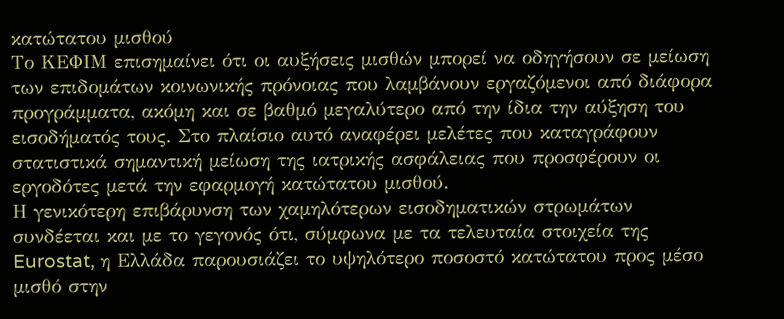κατώτατου μισθού
Το ΚΕΦΙΜ επισημαίνει ότι οι αυξήσεις μισθών μπορεί να οδηγήσουν σε μείωση των επιδομάτων κοινωνικής πρόνοιας που λαμβάνουν εργαζόμενοι από διάφορα προγράμματα, ακόμη και σε βαθμό μεγαλύτερο από την ίδια την αύξηση του εισοδήματός τους. Στο πλαίσιο αυτό αναφέρει μελέτες που καταγράφουν στατιστικά σημαντική μείωση της ιατρικής ασφάλειας που προσφέρουν οι εργοδότες μετά την εφαρμογή κατώτατου μισθού.
Η γενικότερη επιβάρυνση των χαμηλότερων εισοδηματικών στρωμάτων συνδέεται και με το γεγονός ότι, σύμφωνα με τα τελευταία στοιχεία της Eurostat, η Ελλάδα παρουσιάζει το υψηλότερο ποσοστό κατώτατου προς μέσο μισθό στην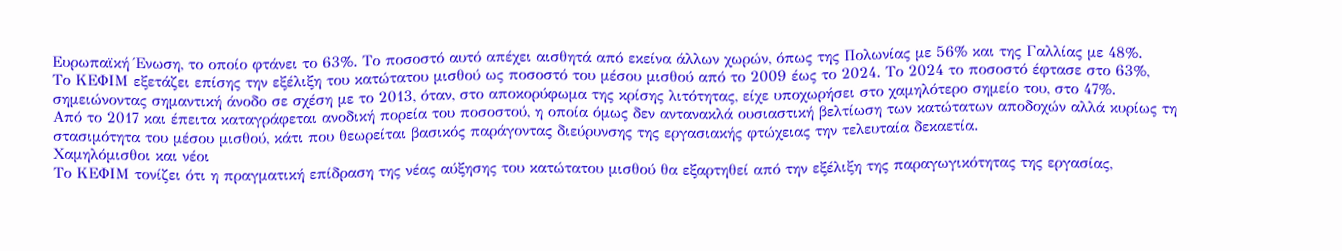Ευρωπαϊκή Ένωση, το οποίο φτάνει το 63%. Το ποσοστό αυτό απέχει αισθητά από εκείνα άλλων χωρών, όπως της Πολωνίας με 56% και της Γαλλίας με 48%.
Το ΚΕΦΙΜ εξετάζει επίσης την εξέλιξη του κατώτατου μισθού ως ποσοστό του μέσου μισθού από το 2009 έως το 2024. Το 2024 το ποσοστό έφτασε στο 63%, σημειώνοντας σημαντική άνοδο σε σχέση με το 2013, όταν, στο αποκορύφωμα της κρίσης λιτότητας, είχε υποχωρήσει στο χαμηλότερο σημείο του, στο 47%.
Από το 2017 και έπειτα καταγράφεται ανοδική πορεία του ποσοστού, η οποία όμως δεν αντανακλά ουσιαστική βελτίωση των κατώτατων αποδοχών αλλά κυρίως τη στασιμότητα του μέσου μισθού, κάτι που θεωρείται βασικός παράγοντας διεύρυνσης της εργασιακής φτώχειας την τελευταία δεκαετία.
Χαμηλόμισθοι και νέοι
Το ΚΕΦΙΜ τονίζει ότι η πραγματική επίδραση της νέας αύξησης του κατώτατου μισθού θα εξαρτηθεί από την εξέλιξη της παραγωγικότητας της εργασίας,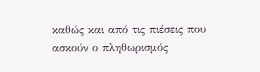καθώς και από τις πιέσεις που ασκούν ο πληθωρισμός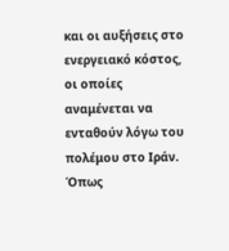και οι αυξήσεις στο ενεργειακό κόστος, οι οποίες αναμένεται να ενταθούν λόγω του πολέμου στο Ιράν.
Όπως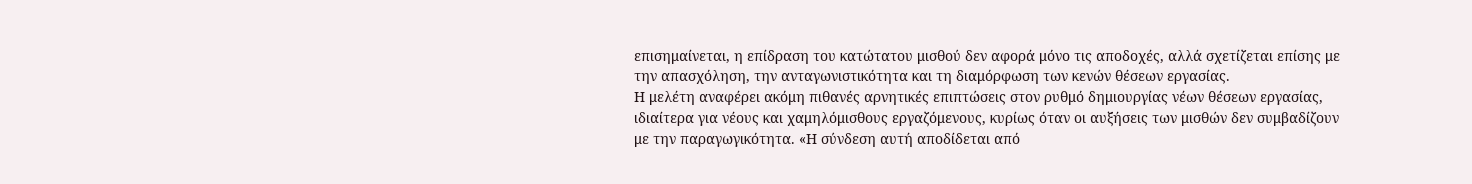επισημαίνεται, η επίδραση του κατώτατου μισθού δεν αφορά μόνο τις αποδοχές, αλλά σχετίζεται επίσης με την απασχόληση, την ανταγωνιστικότητα και τη διαμόρφωση των κενών θέσεων εργασίας.
Η μελέτη αναφέρει ακόμη πιθανές αρνητικές επιπτώσεις στον ρυθμό δημιουργίας νέων θέσεων εργασίας, ιδιαίτερα για νέους και χαμηλόμισθους εργαζόμενους, κυρίως όταν οι αυξήσεις των μισθών δεν συμβαδίζουν με την παραγωγικότητα. «Η σύνδεση αυτή αποδίδεται από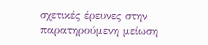σχετικές έρευνες στην παρατηρούμενη μείωση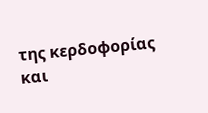της κερδοφορίας και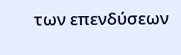των επενδύσεων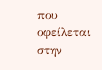που οφείλεται στην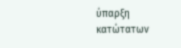ύπαρξη κατώτατων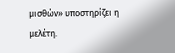μισθών» υποστηρίζει η μελέτη.